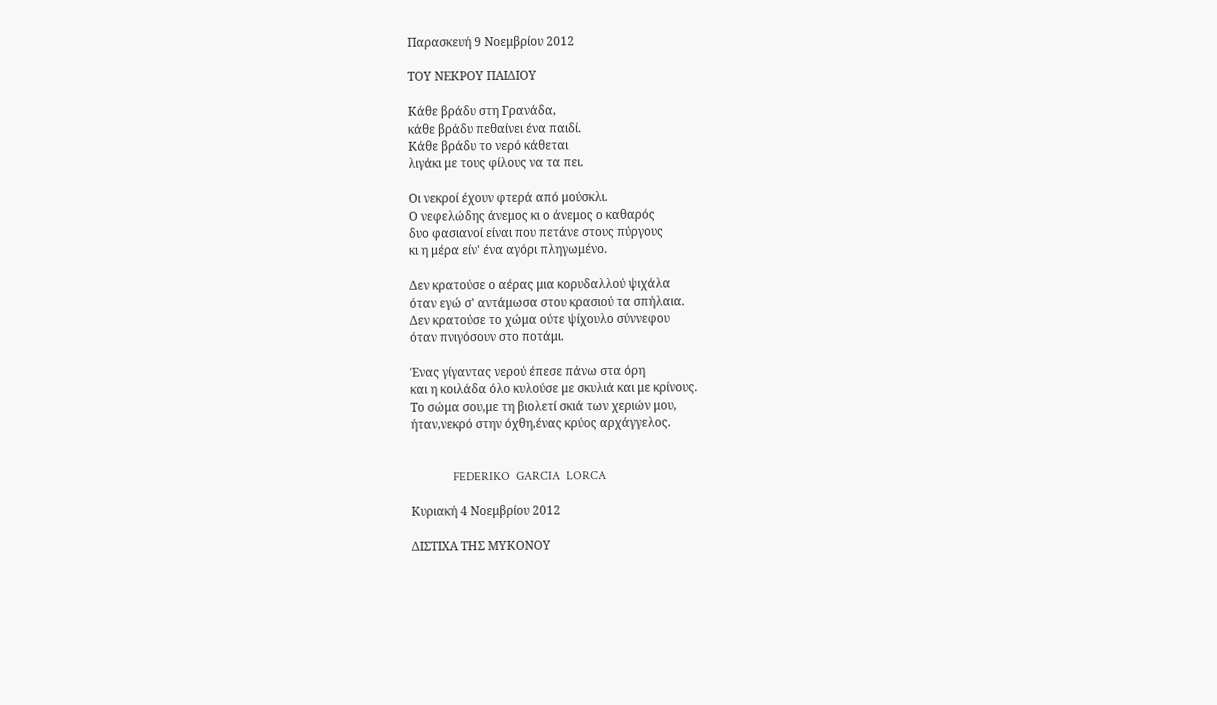Παρασκευή 9 Νοεμβρίου 2012

ΤΟΥ ΝΕΚΡΟΥ ΠΑΙΔΙΟΥ

Κάθε βράδυ στη Γρανάδα,
κάθε βράδυ πεθαίνει ένα παιδί.
Κάθε βράδυ το νερό κάθεται
λιγάκι με τους φίλους να τα πει.

Οι νεκροί έχουν φτερά από μούσκλι.
Ο νεφελώδης άνεμος κι ο άνεμος ο καθαρός
δυο φασιανοί είναι που πετάνε στους πύργους
κι η μέρα είν' ένα αγόρι πληγωμένο.

Δεν κρατούσε ο αέρας μια κορυδαλλού ψιχάλα
όταν εγώ σ' αντάμωσα στου κρασιού τα σπήλαια.
Δεν κρατούσε το χώμα ούτε ψίχουλο σύννεφου
όταν πνιγόσουν στο ποτάμι.

Ένας γίγαντας νερού έπεσε πάνω στα όρη
και η κοιλάδα όλο κυλούσε με σκυλιά και με κρίνους.
Το σώμα σου,με τη βιολετί σκιά των χεριών μου,
ήταν,νεκρό στην όχθη,ένας κρύος αρχάγγελος.


              FEDERIKO  GARCIA  LORCA

Κυριακή 4 Νοεμβρίου 2012

ΔΙΣΤΙΧΑ ΤΗΣ ΜΥΚΟΝΟΥ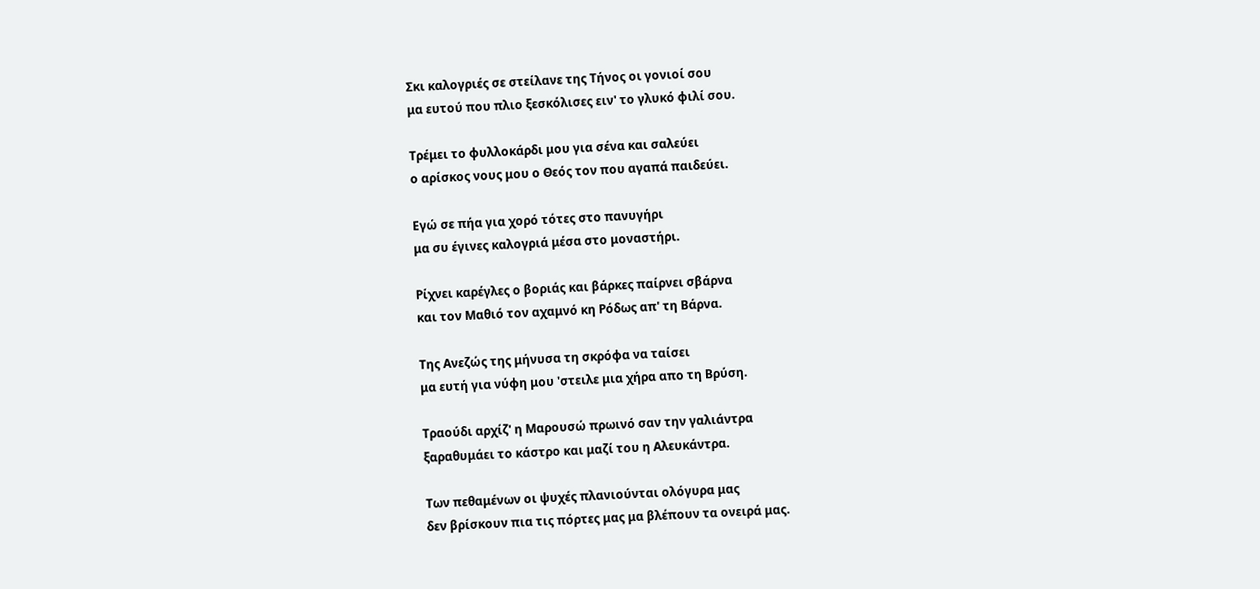Σκι καλογριές σε στείλανε της Τήνος οι γονιοί σου
μα ευτού που πλιο ξεσκόλισες ειν' το γλυκό φιλί σου.

Τρέμει το φυλλοκάρδι μου για σένα και σαλεύει
ο αρίσκος νους μου ο Θεός τον που αγαπά παιδεύει.

Εγώ σε πήα για χορό τότες στο πανυγήρι
μα συ έγινες καλογριά μέσα στο μοναστήρι.

Ρίχνει καρέγλες ο βοριάς και βάρκες παίρνει σβάρνα
και τον Μαθιό τον αχαμνό κη Ρόδως απ' τη Βάρνα.

Της Ανεζώς της μήνυσα τη σκρόφα να ταίσει
μα ευτή για νύφη μου 'στειλε μια χήρα απο τη Βρύση.

Τραούδι αρχίζ' η Μαρουσώ πρωινό σαν την γαλιάντρα
ξαραθυμάει το κάστρο και μαζί του η Αλευκάντρα.

Των πεθαμένων οι ψυχές πλανιούνται ολόγυρα μας
δεν βρίσκουν πια τις πόρτες μας μα βλέπουν τα ονειρά μας.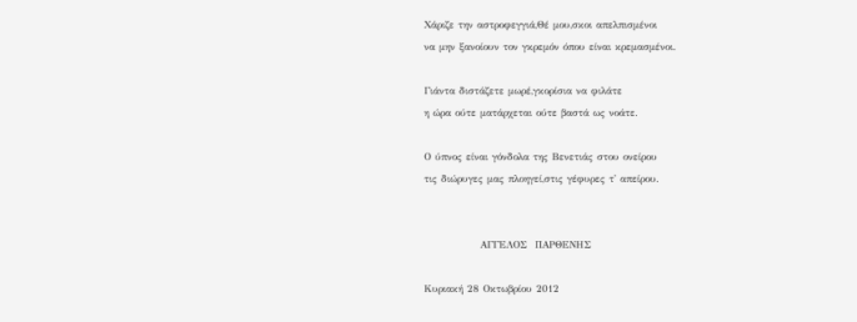Χάριζε την αστροφεγγιά,Θέ μου,σκοι απελπισμένοι
να μην ξανοίουν τον γκρεμόν όπου είναι κρεμασμένοι.

Γιάντα διστάζετε μωρέ,γκορίσια να φιλάτε
η ώρα ούτε ματάρχεται ούτε βαστά ως νοάτε.

Ο ύπνος είναι γόνδολα της Βενετιάς στου ονείρου
τις διώρυγες μας πλοηγεί,στις γέφυρες τ' απείρου.


              ΑΓΓΕΛΟΣ  ΠΑΡΘΕΝΗΣ

Κυριακή 28 Οκτωβρίου 2012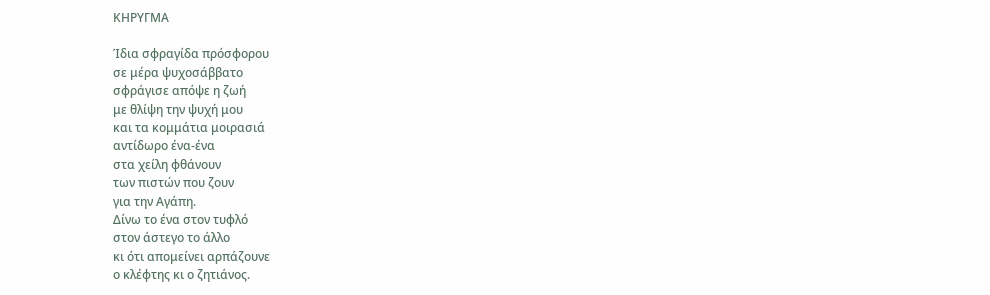ΚΗΡΥΓΜΑ

Ίδια σφραγίδα πρόσφορου
σε μέρα ψυχοσάββατο
σφράγισε απόψε η ζωή
με θλίψη την ψυχή μου
και τα κομμάτια μοιρασιά
αντίδωρο ένα-ένα
στα χείλη φθάνουν
των πιστών που ζουν
για την Αγάπη.
Δίνω το ένα στον τυφλό
στον άστεγο το άλλο
κι ότι απομείνει αρπάζουνε
ο κλέφτης κι ο ζητιάνος.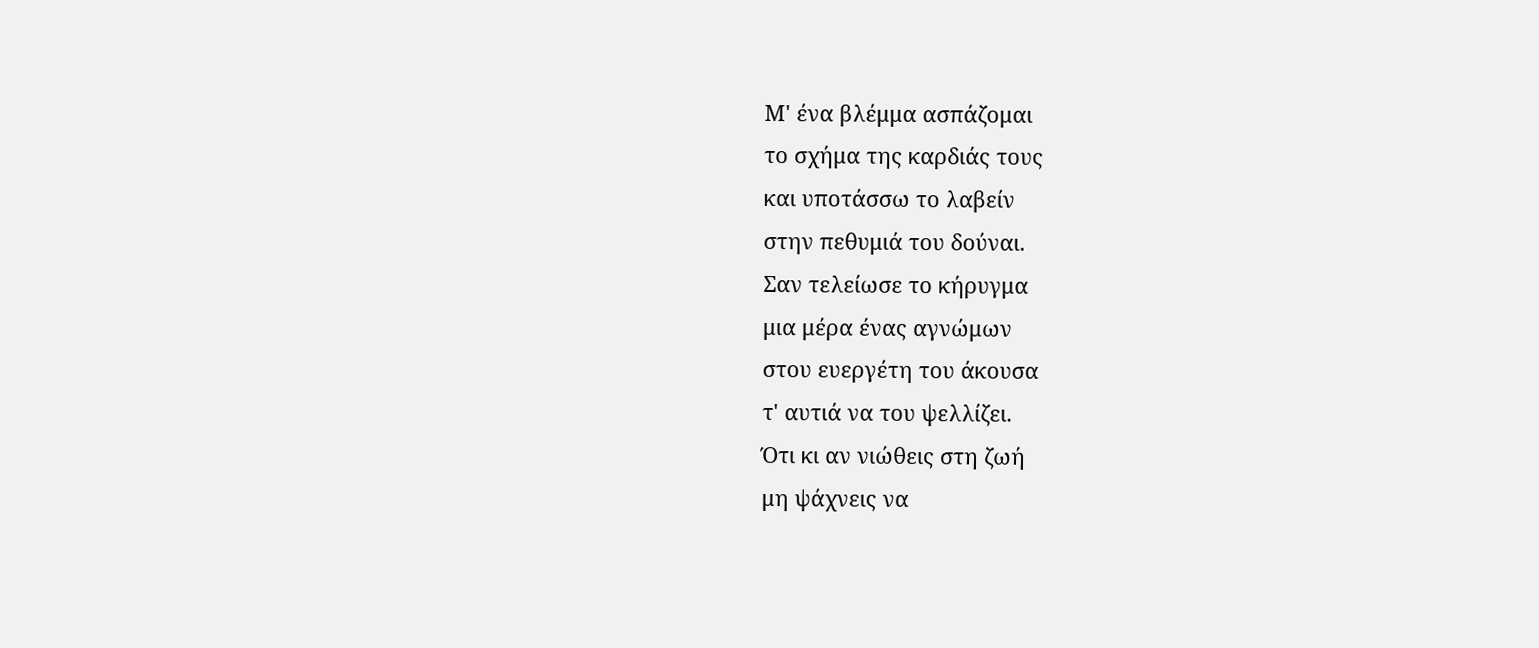Μ' ένα βλέμμα ασπάζομαι
το σχήμα της καρδιάς τους
και υποτάσσω το λαβείν
στην πεθυμιά του δούναι.
Σαν τελείωσε το κήρυγμα
μια μέρα ένας αγνώμων
στου ευεργέτη του άκουσα
τ' αυτιά να του ψελλίζει.
Ότι κι αν νιώθεις στη ζωή
μη ψάχνεις να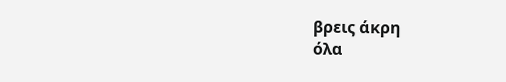βρεις άκρη
όλα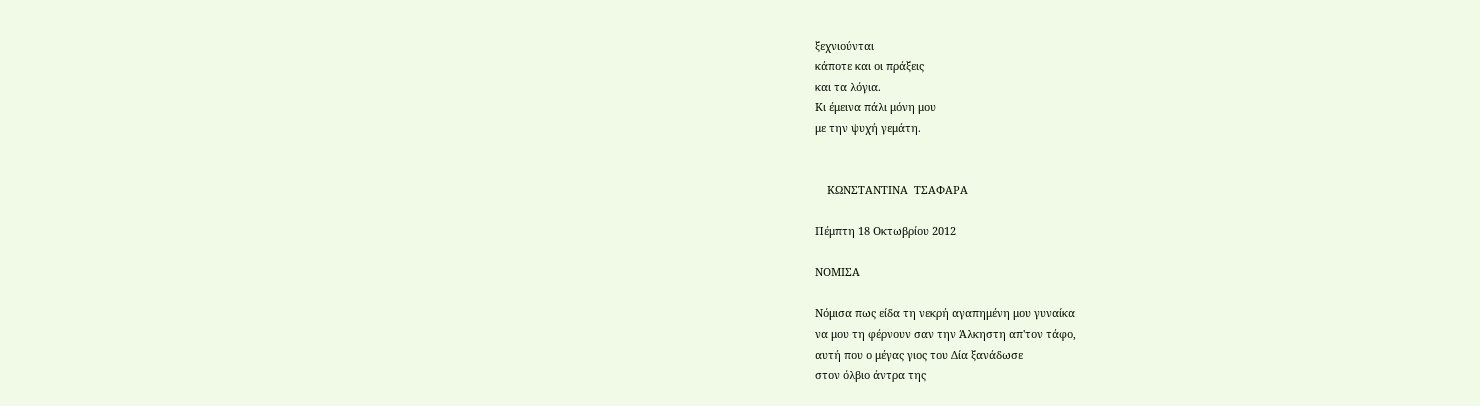ξεχνιούνται
κάποτε και οι πράξεις
και τα λόγια.
Κι έμεινα πάλι μόνη μου
με την ψυχή γεμάτη.


    ΚΩΝΣΤΑΝΤΙΝΑ  ΤΣΑΦΑΡΑ

Πέμπτη 18 Οκτωβρίου 2012

ΝΟΜΙΣΑ

Νόμισα πως είδα τη νεκρή αγαπημένη μου γυναίκα
να μου τη φέρνουν σαν την Άλκηστη απ'τον τάφο,
αυτή που ο μέγας γιος του Δία ξανάδωσε
στον όλβιο άντρα της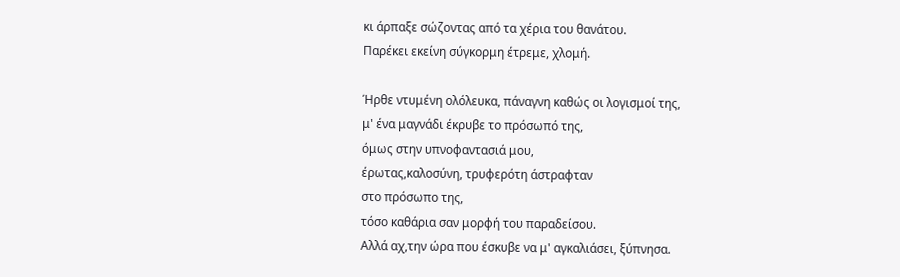κι άρπαξε σώζοντας από τα χέρια του θανάτου.
Παρέκει εκείνη σύγκορμη έτρεμε, χλομή.

Ήρθε ντυμένη ολόλευκα, πάναγνη καθώς οι λογισμοί της,
μ' ένα μαγνάδι έκρυβε το πρόσωπό της,
όμως στην υπνοφαντασιά μου,
έρωτας,καλοσύνη, τρυφερότη άστραφταν
στο πρόσωπο της,
τόσο καθάρια σαν μορφή του παραδείσου.
Αλλά αχ,την ώρα που έσκυβε να μ' αγκαλιάσει, ξύπνησα.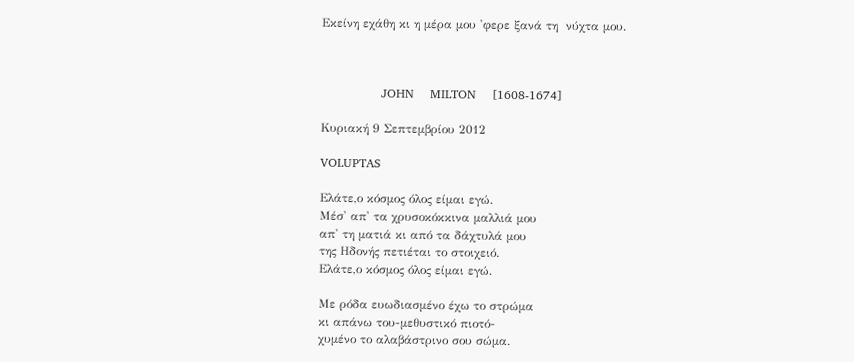Εκείνη εχάθη κι η μέρα μου 'φερε ξανά τη  νύχτα μου.



               JOHN    MILTON    [1608-1674]

Κυριακή 9 Σεπτεμβρίου 2012

VOLUPTAS

Eλάτε,ο κόσμος όλος είμαι εγώ.
Μέσ' απ' τα χρυσοκόκκινα μαλλιά μου
απ' τη ματιά κι από τα δάχτυλά μου
της Ηδονής πετιέται το στοιχειό.
Ελάτε,ο κόσμος όλος είμαι εγώ.

Με ρόδα ευωδιασμένο έχω το στρώμα
κι απάνω του-μεθυστικό πιοτό-
χυμένο το αλαβάστρινο σου σώμα.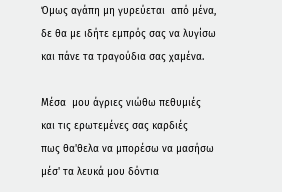Όμως αγάπη μη γυρεύεται  από μένα,
δε θα με ιδήτε εμπρός σας να λυγίσω
και πάνε τα τραγούδια σας χαμένα.

Μέσα  μου άγριες νιώθω πεθυμιές
και τις ερωτεμένες σας καρδιές
πως θα'θελα να μπορέσω να μασήσω
μέσ' τα λευκά μου δόντια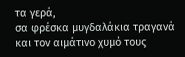τα γερά,
σα φρέσκα μυγδαλάκια τραγανά
και τον αιμάτινο χυμό τους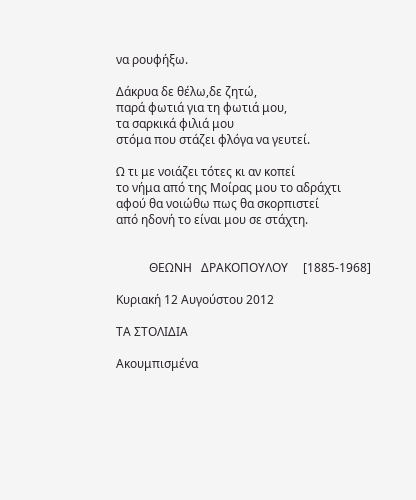να ρουφήξω.

Δάκρυα δε θέλω,δε ζητώ,
παρά φωτιά για τη φωτιά μου,
τα σαρκικά φιλιά μου
στόμα που στάζει φλόγα να γευτεί.

Ω τι με νοιάζει τότες κι αν κοπεί
το νήμα από της Μοίρας μου το αδράχτι
αφού θα νοιώθω πως θα σκορπιστεί
από ηδονή το είναι μου σε στάχτη.


           ΘΕΩΝΗ   ΔΡΑΚΟΠΟΥΛΟΥ     [1885-1968]

Κυριακή 12 Αυγούστου 2012

ΤΑ ΣΤΟΛΙΔΙΑ

Ακουμπισμένα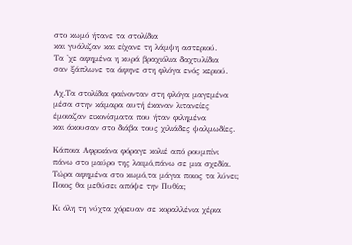στο κωμό ήτανε τα στολίδια
και γυάλιζαν και είχανε τη λάμψη αστεριού.
Τα 'χε αφημένα η κυρά βραχιόλια δαχτυλίδια
σαν ξάπλωνε τα άφηνε στη φλόγα ενός κεριού.

Αχ.Τα στολίδια φαίνονταν στη φλόγα μαγεμένα
μέσα στην κάμαρα αυτή έκαναν λιτανείες
έμοιαζαν εικονίσματα που ήταν φιλημένα
και άκουσαν στο διάβα τους χιλιάδες ψαλμωδίες.

Κάποια Αφρικάνα φόραγε κολιέ από ρουμπίνι
πάνω στο μαύρο της λαιμό,πάνω σε μια σχεδία.
Τώρα αφημένα στο κωμό,τα μάγια ποιος τα λύνει;
Ποιος θα μεθύσει απόψε την Πυθία;

Κι όλη τη νύχτα χόρευαν σε κοραλλένια χέρια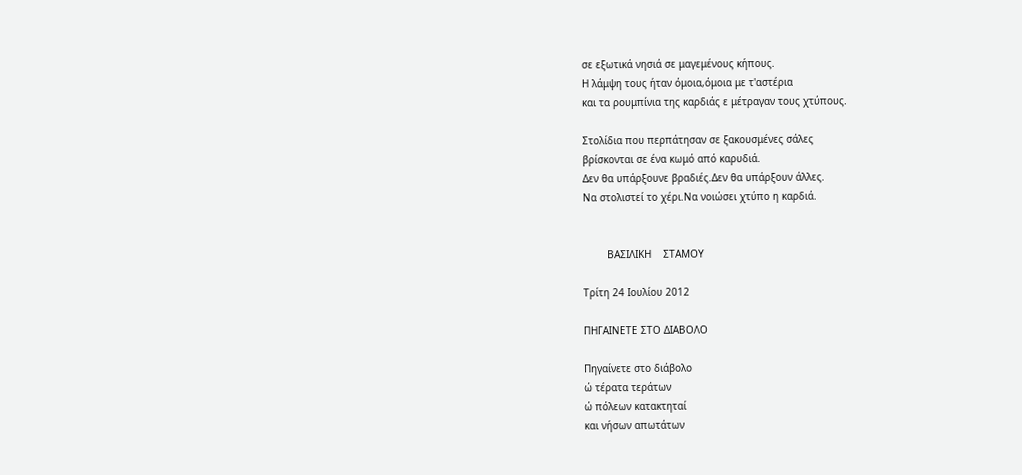σε εξωτικά νησιά σε μαγεμένους κήπους.
Η λάμψη τους ήταν όμοια,όμοια με τ'αστέρια
και τα ρουμπίνια της καρδιάς ε μέτραγαν τους χτύπους.

Στολίδια που περπάτησαν σε ξακουσμένες σάλες
βρίσκονται σε ένα κωμό από καρυδιά.
Δεν θα υπάρξουνε βραδιές.Δεν θα υπάρξουν άλλες.
Να στολιστεί το χέρι.Να νοιώσει χτύπο η καρδιά.


        ΒΑΣΙΛΙΚΗ    ΣΤΑΜΟΥ

Τρίτη 24 Ιουλίου 2012

ΠΗΓΑΙΝΕΤΕ ΣΤΟ ΔΙΑΒΟΛΟ

Πηγαίνετε στο διάβολο
ώ τέρατα τεράτων
ώ πόλεων κατακτηταί
και νήσων απωτάτων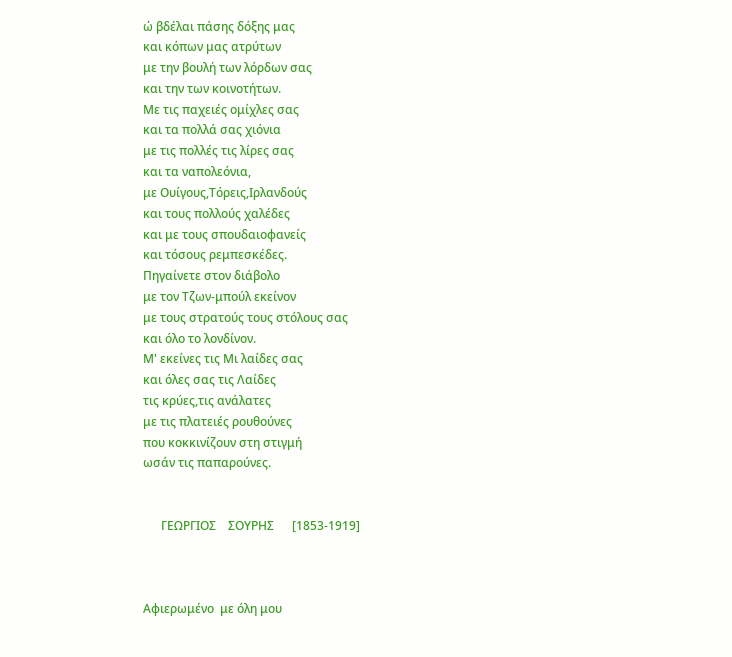ώ βδέλαι πάσης δόξης μας
και κόπων μας ατρύτων
με την βουλή των λόρδων σας
και την των κοινοτήτων.
Με τις παχειές ομίχλες σας
και τα πολλά σας χιόνια
με τις πολλές τις λίρες σας
και τα ναπολεόνια,
με Ουίγους,Τόρεις,Ιρλανδούς
και τους πολλούς χαλέδες
και με τους σπουδαιοφανείς
και τόσους ρεμπεσκέδες.
Πηγαίνετε στον διάβολο
με τον Τζων-μπούλ εκείνον
με τους στρατούς τους στόλους σας
και όλο το λονδίνον.
Μ' εκείνες τις Μι λαίδες σας
και όλες σας τις Λαίδες
τις κρύες,τις ανάλατες
με τις πλατειές ρουθούνες
που κοκκινίζουν στη στιγμή
ωσάν τις παπαρούνες.


      ΓΕΩΡΓΙΟΣ    ΣΟΥΡΗΣ      [1853-1919]



Αφιερωμένο  με όλη μου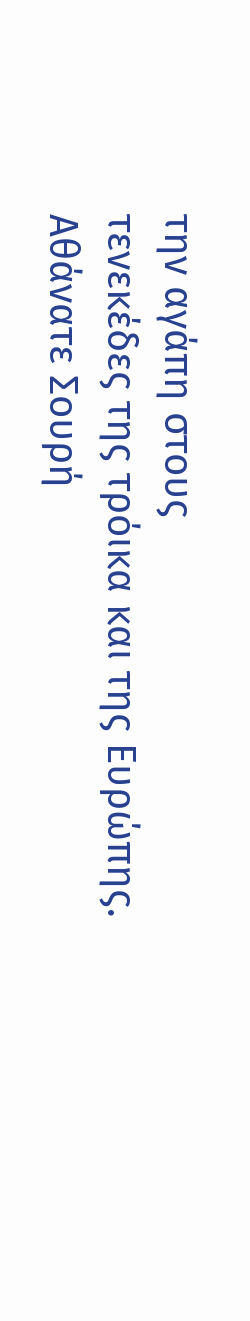την αγάπη στους
τενεκέδες της τρόικα και της Ευρώπης.
Αθάνατε Σουρή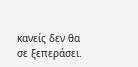κανείς δεν θα σε ξεπεράσει.